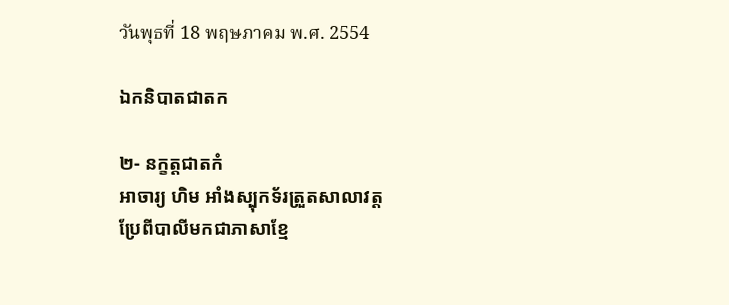วันพุธที่ 18 พฤษภาคม พ.ศ. 2554

ឯកនិបាតជាតក

២- នក្ខត្តជាតកំ
អាចារ្យ ហិម អាំងស្បុកទ័រត្រួតសាលាវត្ត
ប្រែពីបាលីមកជាភាសាខ្មែ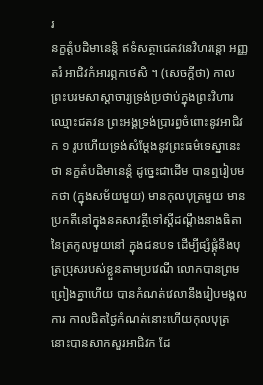រ
នក្ខត្តំបដិមានេន្តិ ឥទំសត្ថាជេតវនេវិហរន្តោ អញ្ញតរំ អាជិវកំអារព្ភកថេសិ ។ (សេចក្ដីថា) កាលព្រះបរមសាស្ដាចារ្យទ្រង់ប្រថាប់ក្នុងព្រះវិហារឈ្មោះជតវន ព្រះអង្គទ្រង់ប្រារព្ធចំពោះនូវអាជិវក ១ រូបហើយទ្រង់សំម្ដែងនូវព្រះធម៌ទេស្នានេះថា នក្ខតំបដិមានេន្តំ ដូច្នេះជាដើម បានឮរៀបមកថា (ក្នុងសម័យមួយ) មានកុលបុត្រមួយ មានប្រកតីនៅក្នុងនគសាវត្ថីទៅស្ដីដណ្ដឹងនាងធិតានៃត្រកូលមួយនៅ ក្នុងជនបទ ដើម្បីផ្សំផ្គុំនឹងបុត្រប្រុសរបស់ខ្លួនតាមប្រវេណី លោកបានព្រមព្រៀងគ្នាហើយ បានកំណត់វេលានឹងរៀបមង្គលការ កាលជិតថ្ងៃកំណត់នោះហើយកុលបុត្រនោះបានសាកសួរអាជិវក ដែ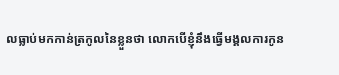លធ្លាប់មកកាន់ត្រកូលនៃខ្លួនថា លោកបើខ្ញុំនឹងធ្វើមង្គលការកូន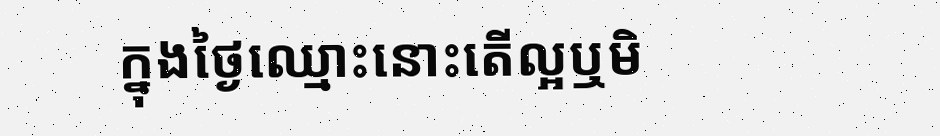ក្នុងថ្ងៃឈ្មោះនោះតើល្អឬមិ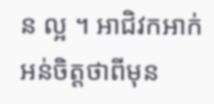ន ល្អ ។ អាជិវកអាក់អន់ចិត្តថាពីមុន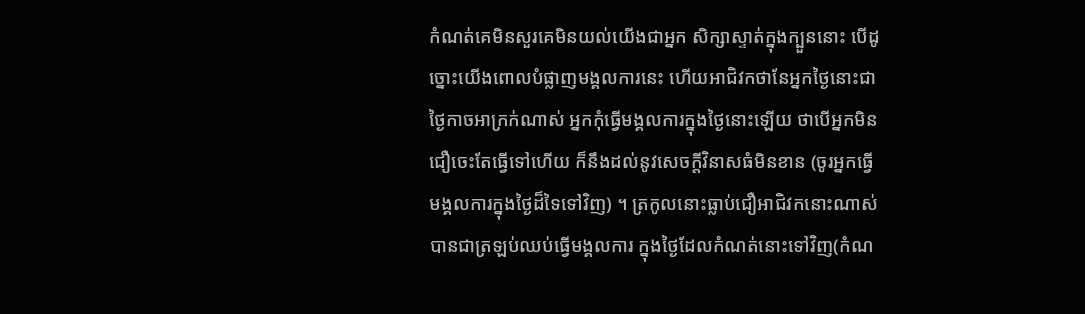កំណត់គេមិនសួរគេមិនយល់យើងជាអ្នក សិក្សាស្ទាត់ក្នុងក្បួននោះ បើដូច្នោះយើងពោលបំផ្លាញមង្គលការនេះ ហើយអាជិវកថានែអ្នកថ្ងៃនោះជាថ្ងៃកាចអាក្រក់ណាស់ អ្នកកុំធ្វើមង្គលការក្នុងថ្ងៃនោះឡើយ ថាបើអ្នកមិនជឿចេះតែធ្វើទៅហើយ ក៏នឹងដល់នូវសេចក្ដីវិនាសធំមិនខាន (ចូរអ្នកធ្វើមង្គលការក្នុងថ្ងៃដ៏ទៃទៅវិញ) ។ ត្រកូលនោះធ្លាប់ជឿអាជិវកនោះណាស់បានជាត្រឡប់ឈប់ធ្វើមង្គលការ ក្នុងថ្ងៃដែលកំណត់នោះទៅវិញ(កំណ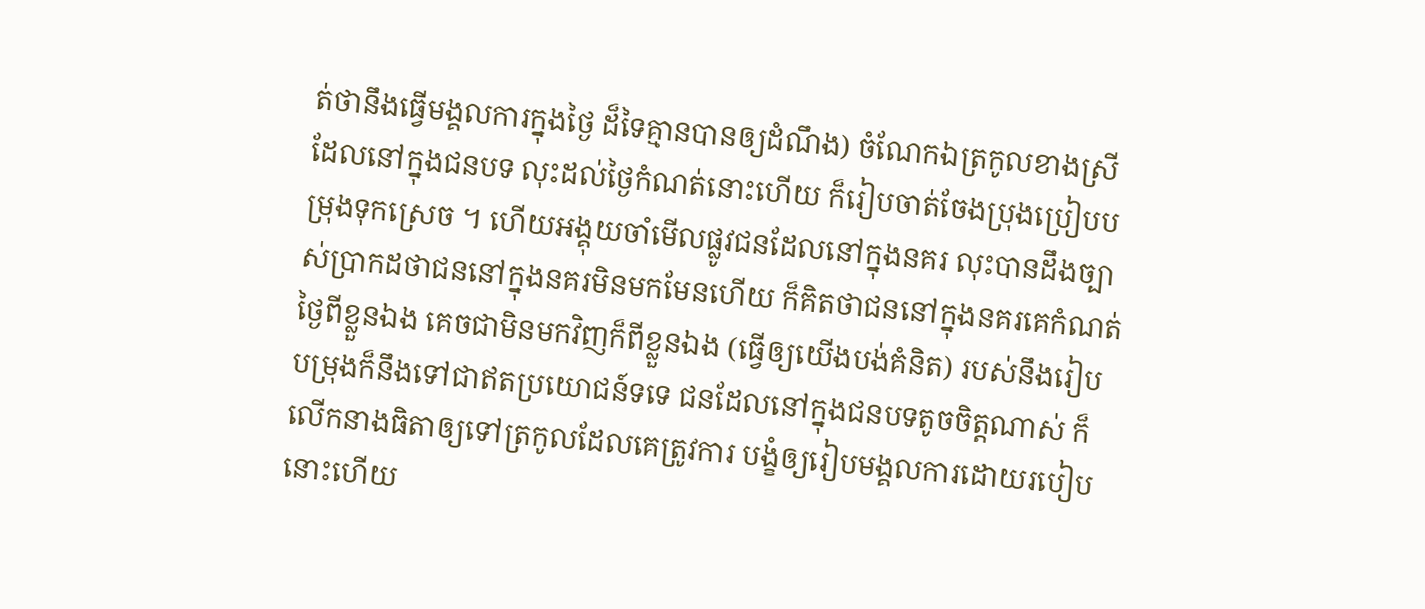ត់ថានឹងធ្វើមង្គលការក្នុងថ្ងៃ ដ៏ទៃគ្មានបានឲ្យដំណឹង) ចំណែកឯត្រកូលខាងស្រីដែលនៅក្នុងជនបទ លុះដល់ថ្ងៃកំណត់នោះហើយ ក៏រៀបចាត់ចែងប្រុងប្រៀបបម្រុងទុកស្រេច ។ ហើយអង្គុយចាំមើលផ្លូវជនដែលនៅក្នុងនគរ លុះបានដឹងច្បាស់ប្រាកដថាជននៅក្នុងនគរមិនមកមែនហើយ ក៏គិតថាជននៅក្នុងនគរគេកំណត់ថ្ងៃពីខ្លួនឯង គេចជាមិនមកវិញក៏ពីខ្លួនឯង (ធ្វើឲ្យយើងបង់គំនិត) របស់នឹងរៀបបម្រុងក៏នឹងទៅជាឥតប្រយោជន៍ទទេ ជនដែលនៅក្នុងជនបទតូចចិត្តណាស់ ក៏លើកនាងធិតាឲ្យទៅត្រកូលដែលគេត្រូវការ បង្ខំឲ្យរៀបមង្គលការដោយរបៀបនោះហើយ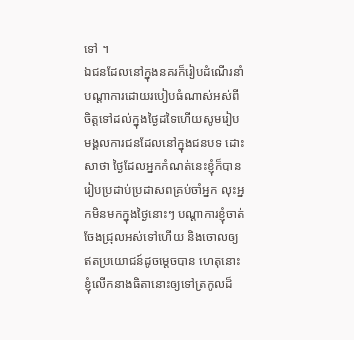ទៅ ។
ឯជនដែលនៅក្នុងនគរក៏រៀបដំណើរនាំបណ្ដាការដោយរបៀបធំណាស់អស់ពី ចិត្តទៅដល់ក្នុងថ្ងៃដទៃហើយសូមរៀបមង្គលការជនដែលនៅក្នុងជនបទ ដោះសាថា ថ្ងៃដែលអ្នកកំណត់នេះខ្ញុំក៏បានរៀបប្រដាប់ប្រដាសពគ្រប់ចាំអ្នក លុះអ្នកមិនមកក្នុងថ្ងៃនោះៗ បណ្ដាការខ្ញុំចាត់ចែងជ្រុលអស់ទៅហើយ និងចោលឲ្យឥតប្រយោជន៍ដូចម្ដេចបាន ហេតុនោះខ្ញុំលើកនាងធិតានោះឲ្យទៅត្រកូលដ៏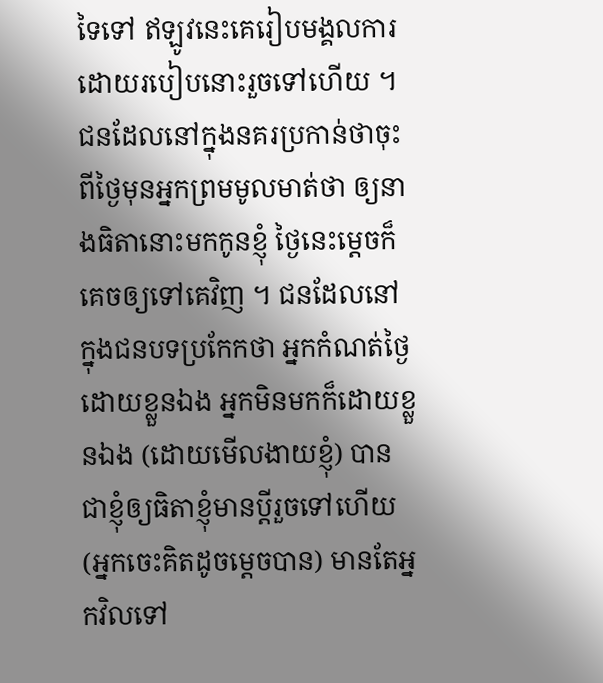ទៃទៅ ឥឡូវនេះគេរៀបមង្គលការដោយរបៀបនោះរួចទៅហើយ ។ ជនដែលនៅក្នុងនគរប្រកាន់ថាចុះពីថ្ងៃមុនអ្នកព្រមមូលមាត់ថា ឲ្យនាងធិតានោះមកកូនខ្ញុំ ថ្ងៃនេះម្ដេចក៏គេចឲ្យទៅគេវិញ ។ ជនដែលនៅក្នុងជនបទប្រកែកថា អ្នកកំណត់ថ្ងៃដោយខ្លួនឯង អ្នកមិនមកក៏ដោយខ្លួនឯង (ដោយមើលងាយខ្ញុំ) បានជាខ្ញុំឲ្យធិតាខ្ញុំមានប្ដីរួចទៅហើយ (អ្នកចេះគិតដូចម្ដេចបាន) មានតែអ្នកវិលទៅ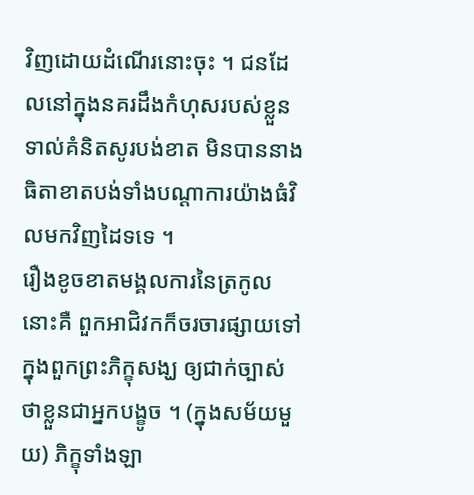វិញដោយដំណើរនោះចុះ ។ ជនដែលនៅក្នុងនគរដឹងកំហុសរបស់ខ្លួនទាល់គំនិតសូរបង់ខាត មិនបាននាងធិតាខាតបង់ទាំងបណ្ដាការយ៉ាងធំវិលមកវិញដៃទទេ ។
រឿងខូចខាតមង្គលការនៃត្រកូលនោះគឺ ពួកអាជិវកក៏ចរចារផ្សាយទៅក្នុងពួកព្រះភិក្ខុសង្ឃ ឲ្យជាក់ច្បាស់ថាខ្លួនជាអ្នកបង្ខូច ។ (ក្នុងសម័យមួយ) ភិក្ខុទាំងឡា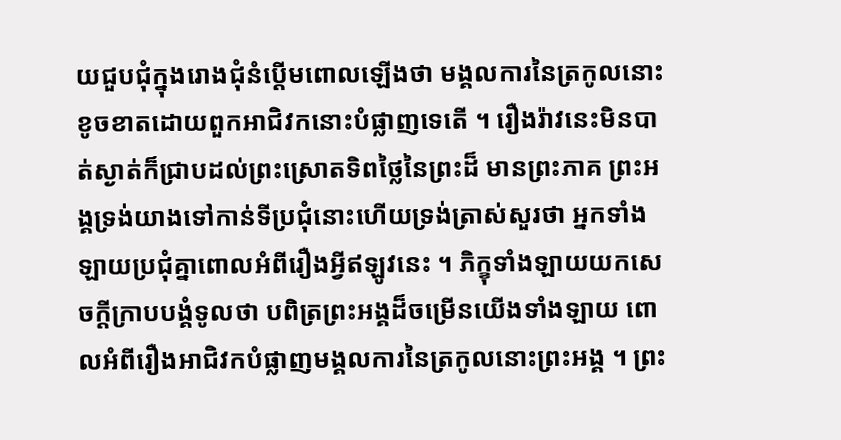យជួបជុំក្នុងរោងជុំនំប្ដើមពោលឡើងថា មង្គលការនៃត្រកូលនោះ ខូចខាតដោយពួកអាជិវកនោះបំផ្លាញទេតើ ។ រឿងរ៉ាវនេះមិនបាត់ស្ងាត់ក៏ជ្រាបដល់ព្រះស្រោតទិពថ្លៃនៃព្រះដ៏ មានព្រះភាគ ព្រះអង្គទ្រង់យាងទៅកាន់ទីប្រជុំនោះហើយទ្រង់ត្រាស់សួរថា អ្នកទាំងឡាយប្រជុំគ្នាពោលអំពីរឿងអ្វីឥឡូវនេះ ។ ភិក្ខុទាំងឡាយយកសេចក្ដីក្រាបបង្គំទូលថា បពិត្រព្រះអង្គដ៏ចម្រើនយើងទាំងឡាយ ពោលអំពីរឿងអាជិវកបំផ្លាញមង្គលការនៃត្រកូលនោះព្រះអង្គ ។ ព្រះ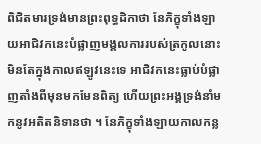ពិជិតមារទ្រង់មានព្រះពុទ្ធដិកាថា នែភិក្ខុទាំងឡាយអាជិវកនេះបំផ្លាញមង្គលការរបស់ត្រកូលនោះ មិនតែក្នុងកាលឥឡូវនេះទេ អាជិវកនេះធ្លាប់បំផ្លាញតាំងពីមុនមកមែនពិត្យ ហើយព្រះអង្គទ្រង់នាំមកនូវអតិតនិទានថា ។ នែភិក្ខុទាំងឡាយកាលកន្ល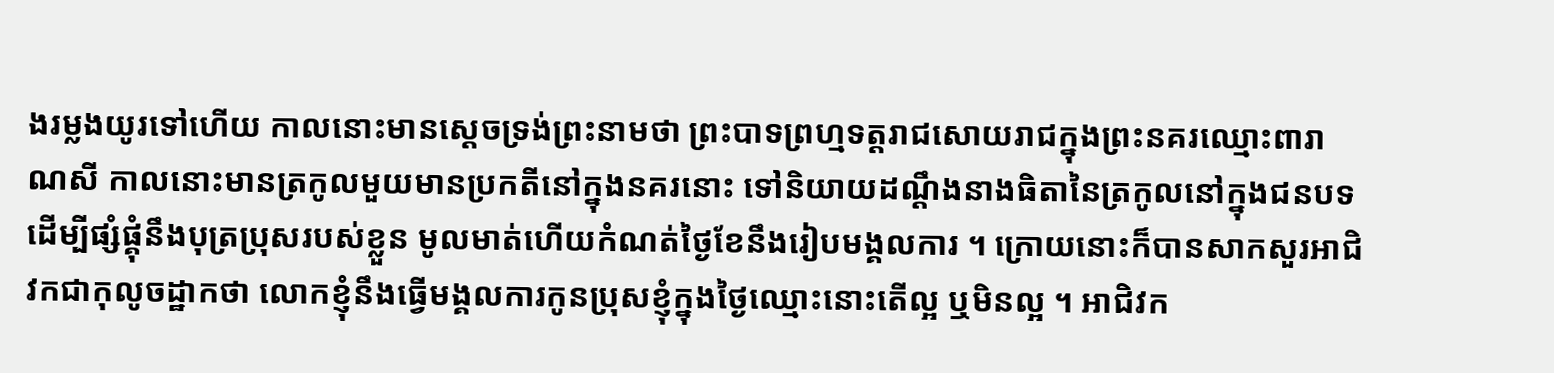ងរម្លងយូរទៅហើយ កាលនោះមានស្ដេចទ្រង់ព្រះនាមថា ព្រះបាទព្រហ្មទត្តរាជសោយរាជក្នុងព្រះនគរឈ្មោះពារាណសី កាលនោះមានត្រកូលមួយមានប្រកតីនៅក្នុងនគរនោះ ទៅនិយាយដណ្ដឹងនាងធិតានៃត្រកូលនៅក្នុងជនបទ ដើម្បីផ្សំផ្គុំនឹងបុត្រប្រុសរបស់ខ្លួន មូលមាត់ហើយកំណត់ថ្ងៃខែនឹងរៀបមង្គលការ ។ ក្រោយនោះក៏បានសាកសួរអាជិវកជាកុលូចដ្ឋាកថា លោកខ្ញុំនឹងធ្វើមង្គលការកូនប្រុសខ្ញុំក្នុងថ្ងៃឈ្មោះនោះតើល្អ ឬមិនល្អ ។ អាជិវក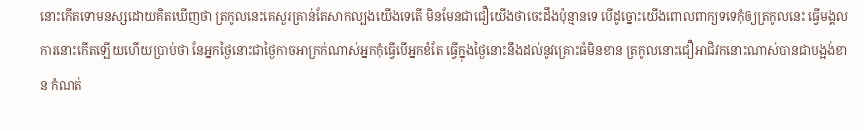នោះកើតទោមនស្សដោយគិតឃើញថា ត្រកូលនេះគេសួរគ្រាន់តែសាកល្បងយើងទេតើ មិនមែនជាជឿយើងថាចេះដឹងប៉ុន្មានទេ បើដូច្នោះយើងពោលពាក្យទទេកុំឲ្យត្រកូលនេះ ធ្វើមង្គលការនោះកើតឡើយហើយប្រាប់ថា នែអ្នកថ្ងៃនោះជាថ្ងៃកាចអាក្រក់ណាស់អ្នកកុំធ្វើបើអ្នកខំតែ ធ្វើក្នុងថ្ងៃនោះនឹងដល់នូវគ្រោះធំមិនខាន ត្រកូលនោះជឿអាជិវកនោះណាស់បានជាបង្អង់ខាន កំណត់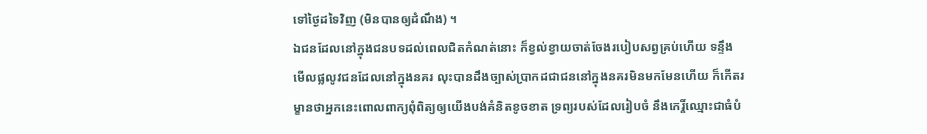ទៅថ្ងៃដទៃវិញ (មិនបានឲ្យដំណឹង) ។
ឯជនដែលនៅក្នុងជនបទដល់ពេលជិតកំណត់នោះ ក៏ខ្វល់ខ្វាយចាត់ចែងរបៀបសព្វគ្រប់ហើយ ទន្ទឹងមើលផ្លលូវជនដែលនៅក្នុងនគរ លុះបានដឹងច្បាស់ប្រាកដជាជននៅក្នុងនគរមិនមកមែនហើយ ក៏កើតរម្ខានថាអ្នកនេះពោលពាក្យពុំពិត្យឲ្យយើងបង់គំនិតខូចខាត ទ្រព្យរបស់ដែលរៀបចំ នឹងកេរ្តិ៍ឈ្មោះជាធំបំ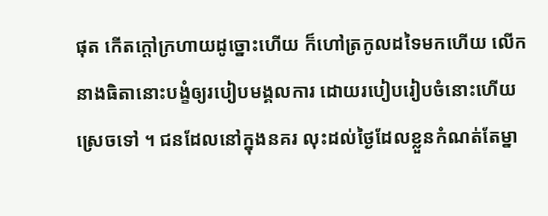ផុត កើតក្ដៅក្រហាយដូច្នោះហើយ ក៏ហៅត្រកូលដទៃមកហើយ លើកនាងធិតានោះបង្ខំឲ្យរបៀបមង្គលការ ដោយរបៀបរៀបចំនោះហើយស្រេចទៅ ។ ជនដែលនៅក្នុងនគរ លុះដល់ថ្ងៃដែលខ្លួនកំណត់តែម្នា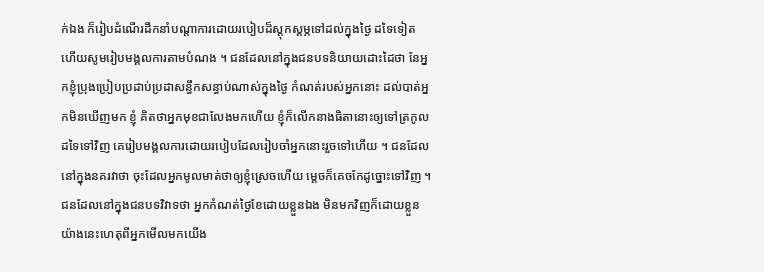ក់ឯង ក៏រៀបដំណើរដឹកនាំបណ្ដាការដោយរបៀបដ៏ស្ដុកស្ដម្ភទៅដល់ក្នុងថ្ងៃ ដទៃទៀត ហើយសូមរៀបមង្គលការតាមបំណង ។ ជនដែលនៅក្នុងជនបទនិយាយដោះដៃថា នែអ្នកខ្ញុំប្រុងប្រៀបប្រដាប់ប្រដាសន្ធឹកសន្ធាប់ណាស់ក្នុងថ្ងៃ កំណត់របស់អ្នកនោះ ដល់បាត់អ្នកមិនឃើញមក ខ្ញុំ គិតថាអ្នកមុខជាលែងមកហើយ ខ្ញុំក៏លើកនាងធិតានោះឲ្យទៅត្រកូលដទៃទៅវិញ គេរៀបមង្គលការដោយរបៀបដែលរៀបចាំអ្នកនោះរួចទៅហើយ ។ ជនដែលនៅក្នុងនគរវាថា ចុះដែលអ្នកមូលមាត់ថាឲ្យខ្ញុំស្រេចហើយ ម្ដេចក៏គេចកែដូច្នោះទៅវិញ ។ ជនដែលនៅក្នុងជនបទវិវាទថា អ្នកកំណត់ថ្ងៃខែដោយខ្លួនឯង មិនមកវិញក៏ដោយខ្លួន យ៉ាងនេះហេតុពីអ្នកមើលមកយើង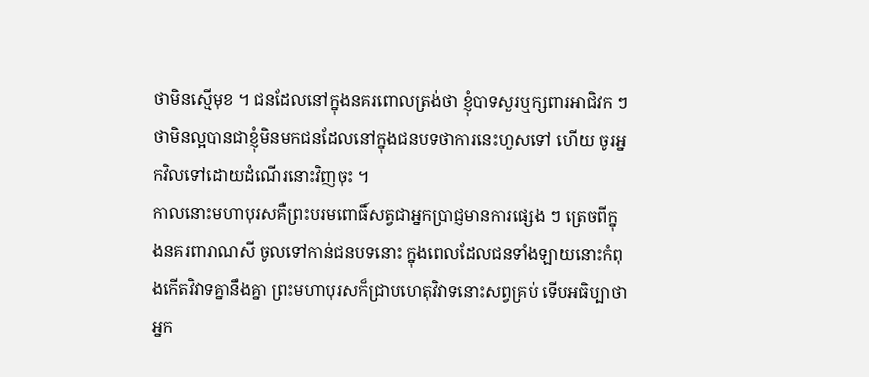ថាមិនស្មើមុខ ។ ជនដែលនៅក្នុងនគរពោលត្រង់ថា ខ្ញុំបាទសួរឬក្សពារអាជិវក ៗ ថាមិនល្អបានជាខ្ញុំមិនមកជនដែលនៅក្នុងជនបទថាការនេះហួសទៅ ហើយ ចូរអ្នកវិលទៅដោយដំណើរនោះវិញចុះ ។
កាលនោះមហាបុរសគឺព្រះបរមពោធិ៍សត្វជាអ្នកប្រាជ្ញមានការផ្សេង ៗ ត្រេចពីក្នុងនគរពារាណសី ចូលទៅកាន់ជនបទនោះ ក្នុងពេលដែលជនទាំងឡាយនោះកំពុងកើតវិវាទគ្នានឹងគ្នា ព្រះមហាបុរសក៏ជ្រាបហេតុវិវាទនោះសព្វគ្រប់ ទើបអធិប្បាថា អ្នក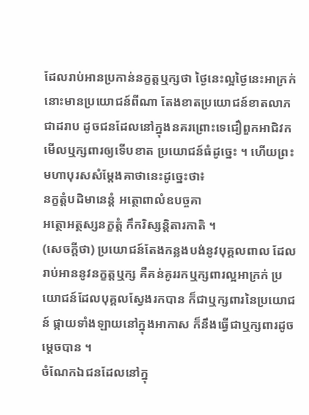ដែលរាប់អានប្រកាន់នក្ខត្តឬក្សថា ថ្ងៃនេះល្អថ្ងៃនេះអាក្រក់នោះមានប្រយោជន៍ពីណា តែងខាតប្រយោជន៍ខាតលាភជាដរាប ដូចជនដែលនៅក្នុងនគរព្រោះទេជឿពួកអាជិវកមើលឬក្សពារឲ្យទើបខាត ប្រយោជន៍ធំដូច្នេះ ។ ហើយព្រះមហាបុរសសំម្ដែងគាថានេះដូច្នេះថា៖
នក្ខត្តំបដិមានេន្តំ អត្ថោពាលំឧបច្ចគា
អត្ថោអត្ថស្សនក្ខត្តំ កឹករិស្សន្តិតារកាតិ ។
(សេចក្ដីថា) ប្រយោជន៍តែងកន្លងបង់នូវបុគ្គលពាល ដែលរាប់អាននូវនក្ខត្តឬក្ស គឺគន់គូររកឬក្សពារល្អអាក្រក់ ប្រយោជន៍ដែលបុគ្គលស្វែងរកបាន ក៏ជាឬក្សពារនៃប្រយោជន៍ ផ្កាយទាំងឡាយនៅក្នុងអាកាស ក៏នឹងធ្វើជាឬក្សពារដូចម្ដេចបាន ។
ចំណែកឯជនដែលនៅក្នុ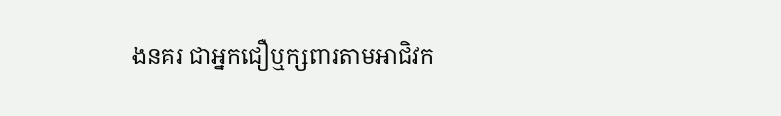ងនគរ ជាអ្នកជឿឬក្សពារតាមអាជិវក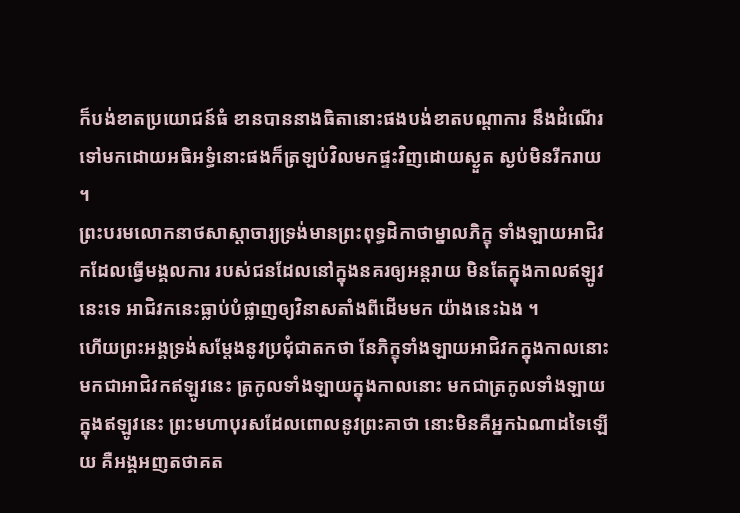ក៏បង់ខាតប្រយោជន៍ធំ ខានបាននាងធិតានោះផងបង់ខាតបណ្ដាការ នឹងដំណើរទៅមកដោយអធិអទ្ធំនោះផងក៏ត្រឡប់វិលមកផ្ទះវិញដោយស្ងួត ស្ងប់មិនរីករាយ ។
ព្រះបរមលោកនាថសាស្ដាចារ្យទ្រង់មានព្រះពុទ្ធដិកាថាម្នាលភិក្ខុ ទាំងឡាយអាជិវកដែលធ្វើមង្គលការ របស់ជនដែលនៅក្នុងនគរឲ្យអន្តរាយ មិនតែក្នុងកាលឥឡូវនេះទេ អាជិវកនេះធ្លាប់បំផ្លាញឲ្យវិនាសតាំងពីដើមមក យ៉ាងនេះឯង ។
ហើយព្រះអង្គទ្រង់សម្ដែងនូវប្រជុំជាតកថា នែភិក្ខុទាំងឡាយអាជិវកក្នុងកាលនោះមកជាអាជិវកឥឡូវនេះ ត្រកូលទាំងឡាយក្នុងកាលនោះ មកជាត្រកូលទាំងឡាយក្នុងឥឡូវនេះ ព្រះមហាបុរសដែលពោលនូវព្រះគាថា នោះមិនគឺអ្នកឯណាដទៃឡើយ គឺអង្គអញតថាគត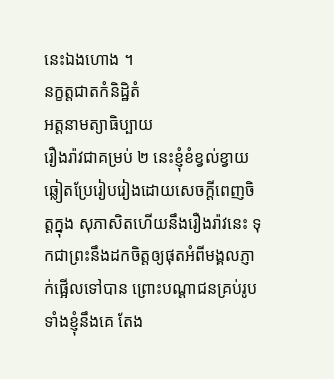នេះឯងហោង ។
នក្ខត្តជាតកំនិដ្ឋិតំ
អត្តនាមត្យាធិប្បាយ
រឿងរ៉ាវជាគម្រប់ ២ នេះខ្ញុំខំខ្វល់ខ្វាយឆ្លៀតប្រែរៀបរៀងដោយសេចក្ដីពេញចិត្តក្នុង សុភាសិតហើយនឹងរឿងរ៉ាវនេះ ទុកជាព្រះនឹងដកចិត្តឲ្យផុតអំពីមង្គលភ្ញាក់ផ្អើលទៅបាន ព្រោះបណ្ដាជនគ្រប់រូបទាំងខ្ញុំនឹងគេ តែង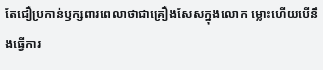តែជឿប្រកាន់ឫក្សពារពេលាថាជាគ្រឿងសែសក្នុងលោក ម្លោះហើយបើនឹងធ្វើការ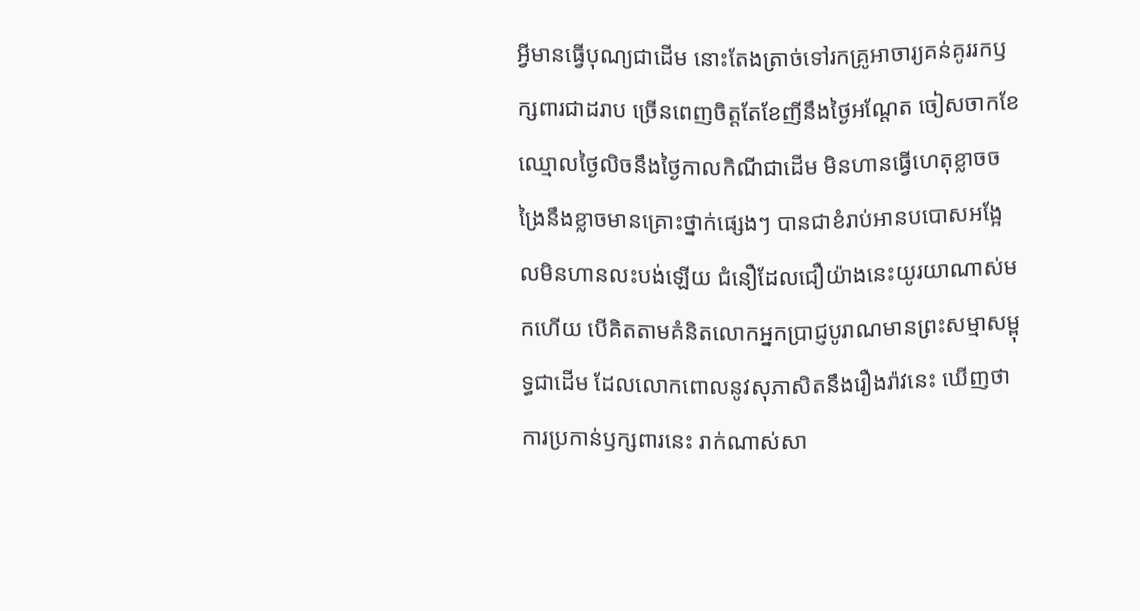អ្វីមានធ្វើបុណ្យជាដើម នោះតែងត្រាច់ទៅរកគ្រូអាចារ្យគន់គូររកឫក្សពារជាដរាប ច្រើនពេញចិត្តតែខែញីនឹងថ្ងៃអណ្ដែត ចៀសចាកខែឈ្មោលថ្ងៃលិចនឹងថ្ងៃកាលកិណីជាដើម មិនហានធ្វើហេតុខ្លាចចង្រៃនឹងខ្លាចមានគ្រោះថ្នាក់ផ្សេងៗ បានជាខំរាប់អានបបោសអង្អែលមិនហានលះបង់ឡើយ ជំនឿដែលជឿយ៉ាងនេះយូរយាណាស់មកហើយ បើគិតតាមគំនិតលោកអ្នកប្រាជ្ញបូរាណមានព្រះសម្មាសម្ពុទ្ធជាដើម ដែលលោកពោលនូវសុភាសិតនឹងរឿងរ៉ាវនេះ ឃើញថាការប្រកាន់ឫក្សពារនេះ រាក់ណាស់សា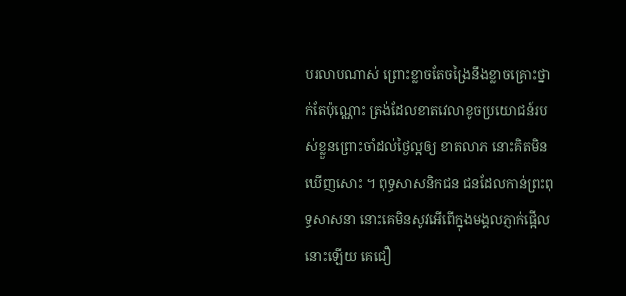បរលាបណាស់ ព្រោះខ្លាចតែចង្រៃនឹងខ្លាចគ្រោះថ្នាក់តែប៉ុណ្ណោះ ត្រង់ដែលខាតវេលាខូចប្រយោជន៍របស់ខ្លួនព្រោះចាំដល់ថ្ងៃល្អឲ្យ ខាតលាភ នោះគិតមិនឃើញសោះ ។ ពុទ្ធសាសនិកជន ជនដែលកាន់ព្រះពុទ្ធសាសនា នោះគេមិនសូវអើពើក្នុងមង្គលភ្ញាក់ផ្អើលនោះឡើយ គេជឿ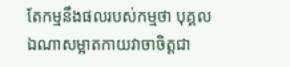តែកម្មនឹងផលរបស់កម្មថា បុគ្គលឯណាសម្អាតកាយវាចាចិត្តជា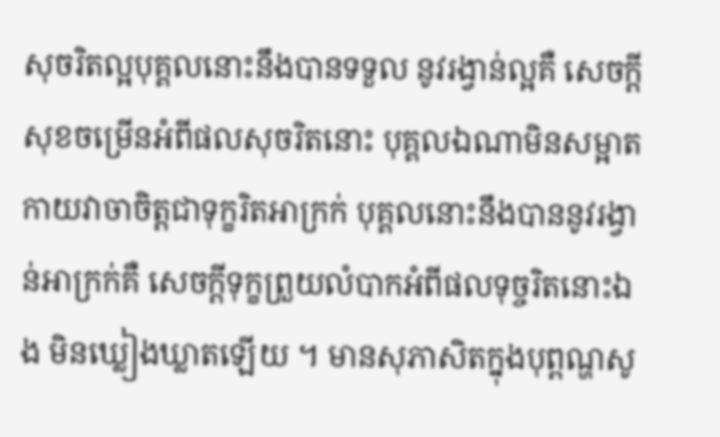សុចរិតល្អបុគ្គលនោះនឹងបានទទួល នូវរង្វាន់ល្អគឺ សេចក្ដីសុខចម្រើនអំពីផលសុចរិតនោះ បុគ្គលឯណាមិនសម្អាតកាយវាចាចិត្តជាទុក្ខរិតអាក្រក់ បុគ្គលនោះនឹងបាននូវរង្វាន់អាក្រក់គឺ សេចក្ដីទុក្ខព្រួយលំបាកអំពីផលទុច្ចរិតនោះឯង មិនឃ្លៀងឃ្លាតឡើយ ។ មានសុភាសិតក្នុងបុព្ពណ្ហសូ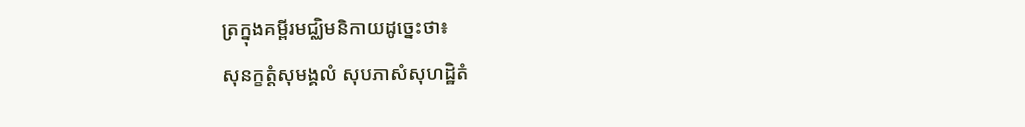ត្រក្នុងគម្ពីរមជ្ឈិមនិកាយដូច្នេះថា៖
សុនក្ខត្តំសុមង្គលំ សុបភាសំសុហដ្ឋិតំ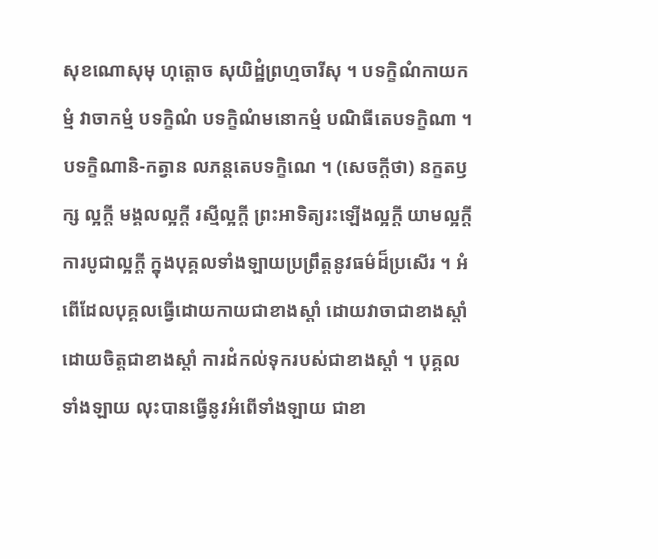សុខណោសុមុ ហុត្តោច សុយិដ្ឋំព្រហ្មចារីសុ ។ បទក្ខិណំកាយកម្មំ វាចាកម្មំ បទក្ខិណំ បទក្ខិណំមនោកម្មំ បណិធីតេបទក្ខិណា ។ បទក្ខិណានិ-កត្វាន លភន្តតេបទក្ខិណេ ។ (សេចក្ដីថា) នក្ខតឫក្ស ល្អក្ដី មង្គលល្អក្ដី រស្មីល្អក្ដី ព្រះអាទិត្យរះឡើងល្អក្ដី យាមល្អក្ដីការបូជាល្អក្ដី ក្នុងបុគ្គលទាំងឡាយប្រព្រឹត្តនូវធម៌ដ៏ប្រសើរ ។ អំពើដែលបុគ្គលធ្វើដោយកាយជាខាងស្ដាំ ដោយវាចាជាខាងស្ដាំ ដោយចិត្តជាខាងស្ដាំ ការដំកល់ទុករបស់ជាខាងស្ដាំ ។ បុគ្គលទាំងឡាយ លុះបានធ្វើនូវអំពើទាំងឡាយ ជាខា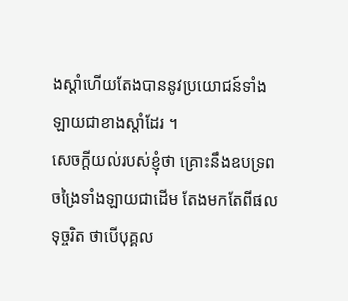ងស្ដាំហើយតែងបាននូវប្រយោជន៍ទាំងឡាយជាខាងស្ដាំដែរ ។
សេចក្ដីយល់របស់ខ្ញុំថា គ្រោះនឹងឧបទ្រពចង្រៃទាំងឡាយជាដើម តែងមកតែពីផលទុច្ចរិត ថាបើបុគ្គល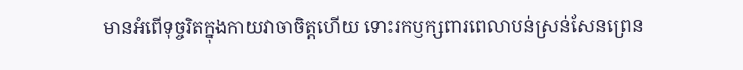មានអំពើទុច្ចរិតក្នុងកាយវាចាចិត្តហើយ ទោះរកឫក្សពារពេលាបន់ស្រន់សែនព្រេន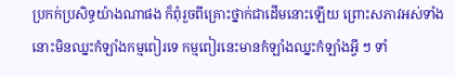ប្រកក់ប្រសិទ្ធយ៉ាងណាផង ក៏ពុំរួចពីគ្រោះថ្នាក់ជាដើមនោះឡើយ ព្រោះសភាវអស់ទាំងនោះមិនឈ្នះកំឡាំងកម្មពៀរទេ កម្មពៀរនេះមានកំឡាំងឈ្នះកំឡាំងអ្វី ៗ ទាំ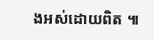ងអស់ដោយពិត ៕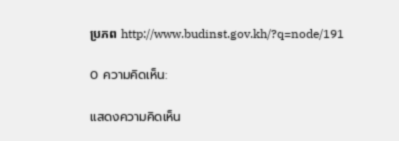ប្រភព http://www.budinst.gov.kh/?q=node/191

0 ความคิดเห็น:

แสดงความคิดเห็น